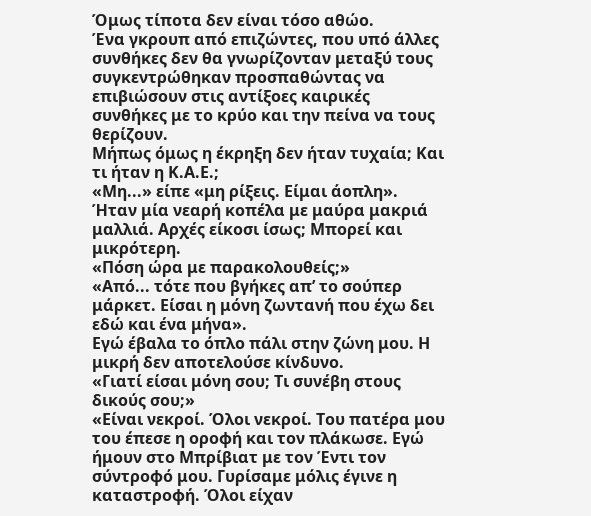Όμως τίποτα δεν είναι τόσο αθώο.
Ένα γκρουπ από επιζώντες, που υπό άλλες συνθήκες δεν θα γνωρίζονταν μεταξύ τους συγκεντρώθηκαν προσπαθώντας να επιβιώσουν στις αντίξοες καιρικές συνθήκες με το κρύο και την πείνα να τους θερίζουν.
Μήπως όμως η έκρηξη δεν ήταν τυχαία; Και τι ήταν η Κ.Α.Ε.;
«Μη...» είπε «μη ρίξεις. Είμαι άοπλη». Ήταν μία νεαρή κοπέλα με μαύρα μακριά μαλλιά. Αρχές είκοσι ίσως; Μπορεί και μικρότερη.
«Πόση ώρα με παρακολουθείς;»
«Από... τότε που βγήκες απ’ το σούπερ μάρκετ. Είσαι η μόνη ζωντανή που έχω δει εδώ και ένα μήνα».
Εγώ έβαλα το όπλο πάλι στην ζώνη μου. Η μικρή δεν αποτελούσε κίνδυνο.
«Γιατί είσαι μόνη σου; Τι συνέβη στους δικούς σου;»
«Είναι νεκροί. Όλοι νεκροί. Του πατέρα μου του έπεσε η οροφή και τον πλάκωσε. Εγώ ήμουν στο Μπρίβιατ με τον Έντι τον σύντροφό μου. Γυρίσαμε μόλις έγινε η καταστροφή. Όλοι είχαν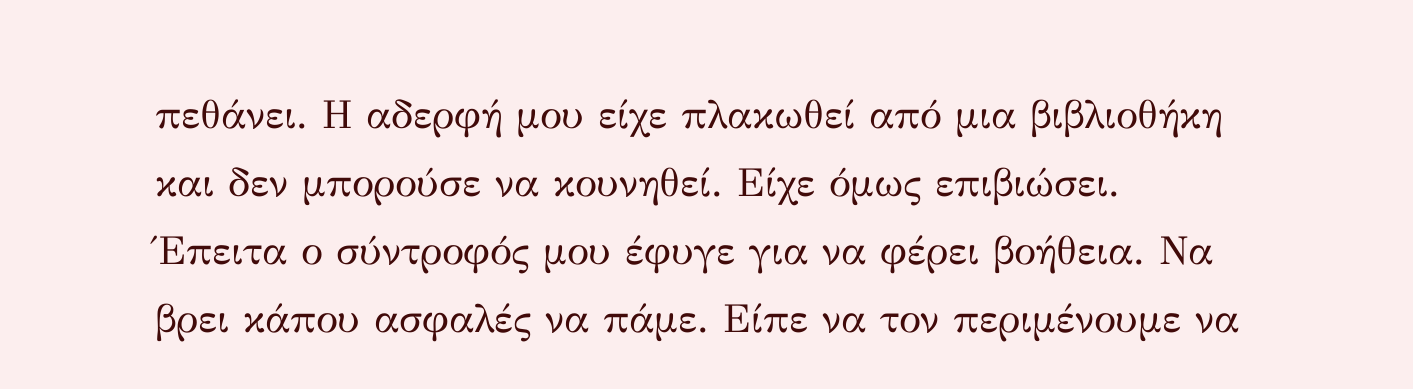πεθάνει. Η αδερφή μου είχε πλακωθεί από μια βιβλιοθήκη και δεν μπορούσε να κουνηθεί. Είχε όμως επιβιώσει. Έπειτα ο σύντροφός μου έφυγε για να φέρει βοήθεια. Να βρει κάπου ασφαλές να πάμε. Είπε να τον περιμένουμε να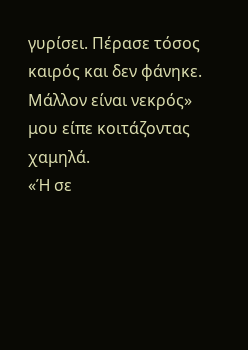γυρίσει. Πέρασε τόσος καιρός και δεν φάνηκε. Μάλλον είναι νεκρός» μου είπε κοιτάζοντας χαμηλά.
«Ή σε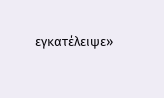εγκατέλειψε»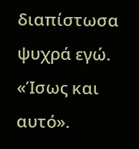διαπίστωσα ψυχρά εγώ.
«Ίσως και αυτό».